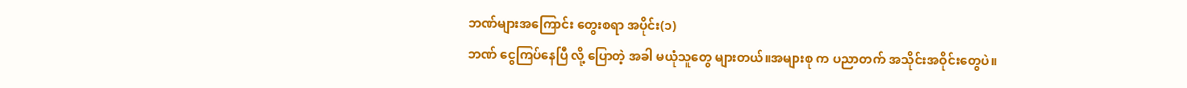ဘဏ်များအကြောင်း တွေးစရာ အပိုင်း(၁)
ဘဏ် ငွေကြပ်နေပြီ လို့ ပြောတဲ့ အခါ မယုံသူတွေ များတယ်။အများစု က ပညာတက် အသိုင်းအဝိုင်းတွေပဲ။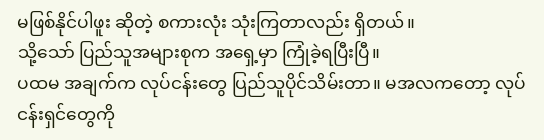မဖြစ်နိုင်ပါဖူး ဆိုတဲ့ စကားလုံး သုံးကြတာလည်း ရှိတယ်။
သို့သော် ပြည်သူအများစုက အရှေ့မှာ ကြုံခဲ့ရပြီးပြီ။
ပထမ အချက်က လုပ်ငန်းတွေ ပြည်သူပိုင်သိမ်းတာ။ မအလကတော့ လုပ်ငန်းရှင်တွေကို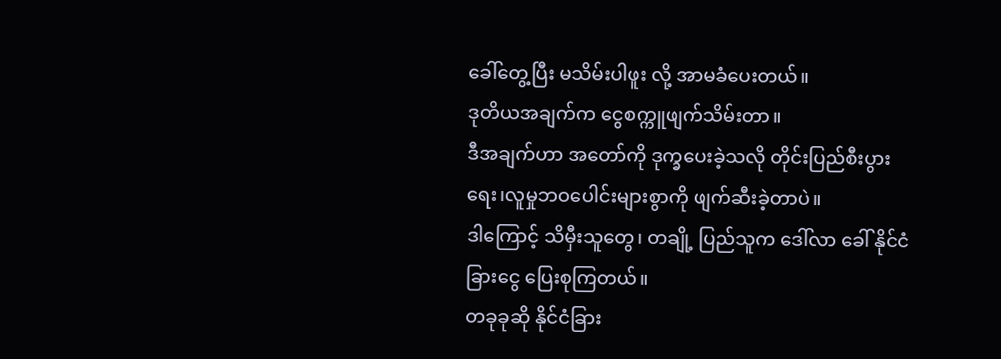ခေါ်တွေ့ပြီး မသိမ်းပါဖူး လို့ အာမခံပေးတယ်။
ဒုတိယအချက်က ငွေစက္ကူဖျက်သိမ်းတာ။
ဒီအချက်ဟာ အတော်ကို ဒုက္ခပေးခဲ့သလို တိုင်းပြည်စီးပွားရေး၊လူမှုဘဝပေါင်းများစွာကို ဖျက်ဆီးခဲ့တာပဲ။
ဒါကြောင့် သိမှီးသူတွေ၊ တချို့ ပြည်သူက ဒေါ်လာ ခေါ် နိုင်ငံခြားငွေ ပြေးစုကြတယ်။
တခုခုဆို နိုင်ငံခြား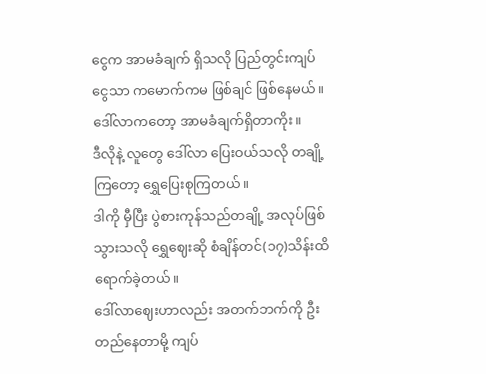ငွေက အာမခံချက် ရှိသလို ပြည်တွင်းကျပ်ငွေသာ ကမောက်ကမ ဖြစ်ချင် ဖြစ်နေမယ်။ ဒေါ်လာကတော့ အာမခံချက်ရှိတာကိုး။
ဒီလိုနဲ့ လူတွေ ဒေါ်လာ ပြေးဝယ်သလို တချို့ကြတော့ ရွှေပြေးစုကြတယ်။
ဒါကို မှီပြီး ပွဲစားကုန်သည်တချို့ အလုပ်ဖြစ်သွားသလို ရွှေဈေးဆို စံချိန်တင်(၁၇)သိန်းထိရောက်ခဲ့တယ်။
ဒေါ်လာဈေးဟာလည်း အတက်ဘက်ကို ဦးတည်နေတာမို့ ကျပ်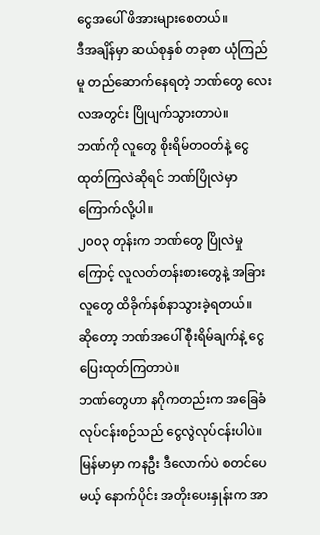ငွေအပေါ် ဖိအားများစေတယ်။
ဒီအချိန်မှာ ဆယ်စုနှစ် တခုစာ ယုံကြည်မူ တည်ဆောက်နေရတဲ့ ဘဏ်တွေ လေးလအတွင်း ပြိုပျက်သွားတာပဲ။
ဘဏ်ကို လူတွေ စိုးရိမ်တဝတ်နဲ့ ငွေထုတ်ကြလဲဆိုရင် ဘဏ်ပြိုလဲမှာ ကြောက်လို့ပါ။
၂၀၀၃ တုန်းက ဘဏ်တွေ ပြိုလဲမှုကြောင့် လူလတ်တန်းစားတွေနဲ့ အခြား လူတွေ ထိခိုက်နစ်နာသွားခဲ့ရတယ်။
ဆိုတော့ ဘဏ်အပေါ် စီုးရိမ်ချက်နဲ့ ငွေပြေးထုတ်ကြတာပဲ။
ဘဏ်တွေဟာ နဂိုကတည်းက အခြေခံလုပ်ငန်းစဉ်သည် ငွေလွဲလုပ်ငန်းပါပဲ။
မြန်မာမှာ ကနဦး ဒီလောက်ပဲ စတင်ပေမယ့် နောက်ပိုင်း အတိုးပေးနှုန်းက အာ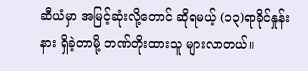ဆီယံမှာ အမြင့်ဆုံးလို့တောင် ဆိုရမယ့် (၁၃)ရာခိုင်နှုန်းနား ရှိခဲ့တာမို့ ဘဏ်တိုးထားသူ များလာတယ်။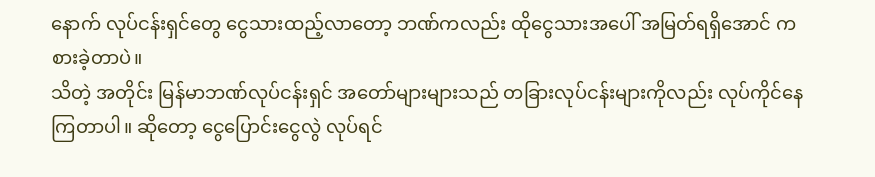နောက် လုပ်ငန်းရှင်တွေ ငွေသားထည့်လာတော့ ဘဏ်ကလည်း ထိုငွေသားအပေါ် အမြတ်ရရှိအောင် ကစားခဲ့တာပဲ။
သိတဲ့ အတိုင်း မြန်မာဘဏ်လုပ်ငန်းရှင် အတော်များများသည် တခြားလုပ်ငန်းများကိုလည်း လုပ်ကိုင်နေကြတာပါ။ ဆိုတော့ ငွေပြောင်းငွေလွဲ လုပ်ရင်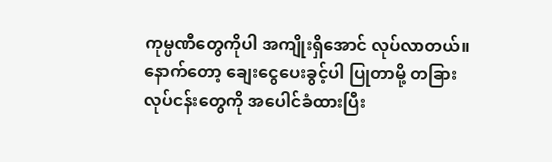ကုမ္ပဏီတွေကိုပါ အကျိုးရှိအောင် လုပ်လာတယ်။
နောက်တော့ ချေးငွေပေးခွင့်ပါ ပြုတာမို့ တခြားလုပ်ငန်းတွေကို အပေါင်ခံထားပြီး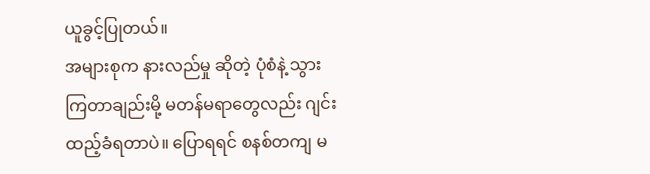ယူခွင့်ပြုတယ်။
အများစုက နားလည်မှု ဆိုတဲ့ ပုံစံနဲ့ သွားကြတာချည်းမို့ မတန်မရာတွေလည်း ဂျင်းထည့်ခံရတာပဲ။ ပြောရရင် စနစ်တကျ မ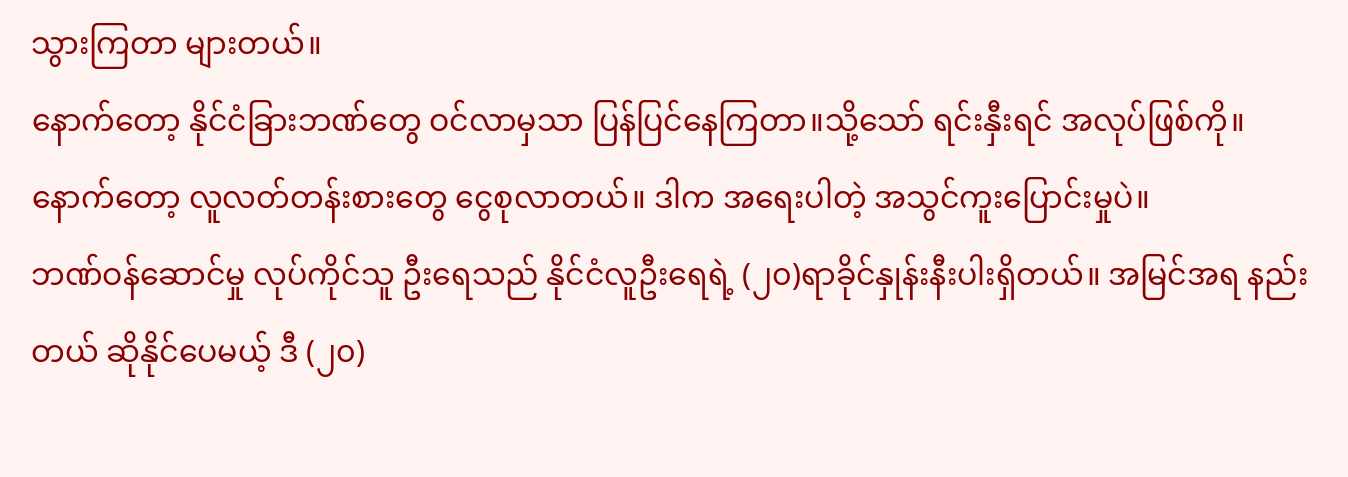သွားကြတာ များတယ်။
နောက်တော့ နိုင်ငံခြားဘဏ်တွေ ဝင်လာမှသာ ပြန်ပြင်နေကြတာ။သို့သော် ရင်းနှီးရင် အလုပ်ဖြစ်ကို။
နောက်တော့ လူလတ်တန်းစားတွေ ငွေစုလာတယ်။ ဒါက အရေးပါတဲ့ အသွင်ကူးပြောင်းမှုပဲ။
ဘဏ်ဝန်ဆောင်မှု လုပ်ကိုင်သူ ဦးရေသည် နိုင်ငံလူဦးရေရဲ့ (၂၀)ရာခိုင်နှုန်းနီးပါးရှိတယ်။ အမြင်အရ နည်းတယ် ဆိုနိုင်ပေမယ့် ဒီ (၂၀)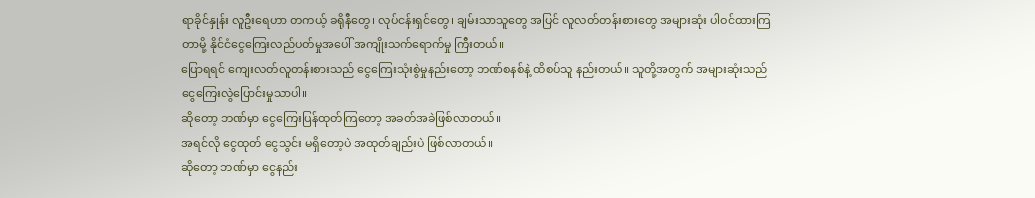ရာခိုင်နှုန်း လူဦးရေဟာ တကယ့် ခရိုနီတွေ၊ လုပ်ငန်းရှင်တွေ၊ ချမ်းသာသူတွေ အပြင် လူလတ်တန်းစားတွေ အများဆုံး ပါဝင်ထားကြတာမို့ နိုင်ငံငွေကြေးလည်ပတ်မှုအပေါ် အကျိုးသက်ရောက်မှု ကြီးတယ်။
ပြောရရင် ကျေးလတ်လူတန်းစားသည် ငွေကြေးသုံးစွဲမှုနည်းတော့ ဘဏ်စနစ်နဲ့ ထိစပ်သူ နည်းတယ်။ သူတို့အတွက် အများဆုံးသည် ငွေကြေးလွဲပြောင်းမှုသာပါ။
ဆိုတော့ ဘဏ်မှာ ငွေကြေးပြန်ထုတ်ကြတော့ အခတ်အခဲဖြစ်လာတယ်။
အရင်လို ငွေထုတ် ငွေသွင်း မရှိတော့ပဲ အထုတ်ချည်းပဲ ဖြစ်လာတယ်။
ဆိုတော့ ဘဏ်မှာ ငွေနည်း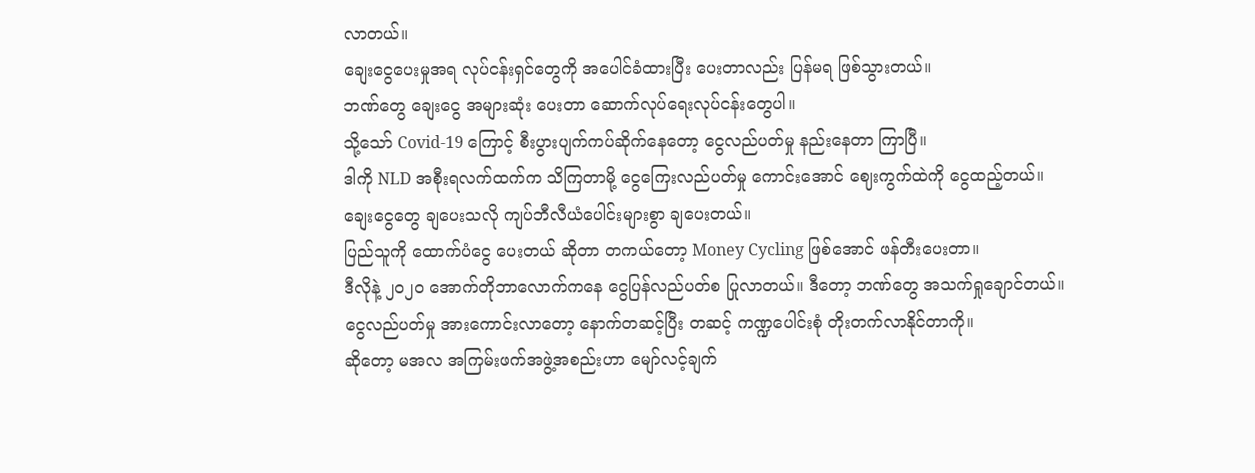လာတယ်။
ချေးငွေပေးမှုအရ လုပ်ငန်းရှင်တွေကို အပေါင်ခံထားပြီး ပေးတာလည်း ပြန်မရ ဖြစ်သွားတယ်။
ဘဏ်တွေ ချေးငွေ အများဆုံး ပေးတာ ဆောက်လုပ်ရေးလုပ်ငန်းတွေပါ။
သို့သော် Covid-19 ကြောင့် စီးပွားပျက်ကပ်ဆိုက်နေတော့ ငွေလည်ပတ်မှု နည်းနေတာ ကြာပြီ။
ဒါကို NLD အစီုးရလက်ထက်က သိကြတာမို့ ငွေကြေးလည်ပတ်မှု ကောင်းအောင် ဈေးကွက်ထဲကို ငွေထည့်တယ်။
ချေးငွေတွေ ချပေးသလို ကျပ်ဘီလီယံပေါင်းများစွာ ချပေးတယ်။
ပြည်သူကို ထောက်ပံငွေ ပေးတယ် ဆိုတာ တကယ်တော့ Money Cycling ဖြစ်အောင် ဖန်တီးပေးတာ။
ဒီလိုနဲ့ ၂၀၂၀ အောက်တိုဘာလောက်ကနေ ငွေပြန်လည်ပတ်စ ပြုလာတယ်။ ဒီတော့ ဘဏ်တွေ အသက်ရှုချောင်တယ်။
ငွေလည်ပတ်မှု အားကောင်းလာတော့ နောက်တဆင့်ပြီး တဆင့် ကဏ္ဍပေါင်းစုံ တိုးတက်လာနိုင်တာကို။
ဆိုတော့ မအလ အကြမ်းဖက်အဖွဲ့အစည်းဟာ မျော်လင့်ချက်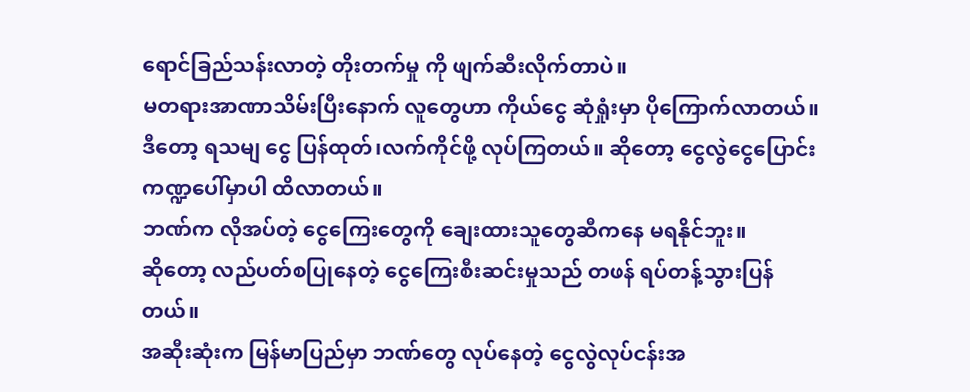ရောင်ခြည်သန်းလာတဲ့ တိုးတက်မှု ကို ဖျက်ဆီးလိုက်တာပဲ။
မတရားအာဏာသိမ်းပြီးနောက် လူတွေဟာ ကိုယ်ငွေ ဆုံရှုံးမှာ ပိုကြောက်လာတယ်။
ဒီတော့ ရသမျ ငွေ ပြန်ထုတ်၊လက်ကိုင်ဖို့ လုပ်ကြတယ်။ ဆိုတော့ ငွေလွဲငွေပြောင်းကဏ္ဍပေါ်မှာပါ ထိလာတယ်။
ဘဏ်က လိုအပ်တဲ့ ငွေကြေးတွေကို ချေးထားသူတွေဆီကနေ မရနိုင်ဘူး။
ဆိုတော့ လည်ပတ်စပြုနေတဲ့ ငွေကြေးစီးဆင်းမှုသည် တဖန် ရပ်တန့်သွားပြန်တယ်။
အဆီုးဆုံးက မြန်မာပြည်မှာ ဘဏ်တွေ လုပ်နေတဲ့ ငွေလွဲလုပ်ငန်းအ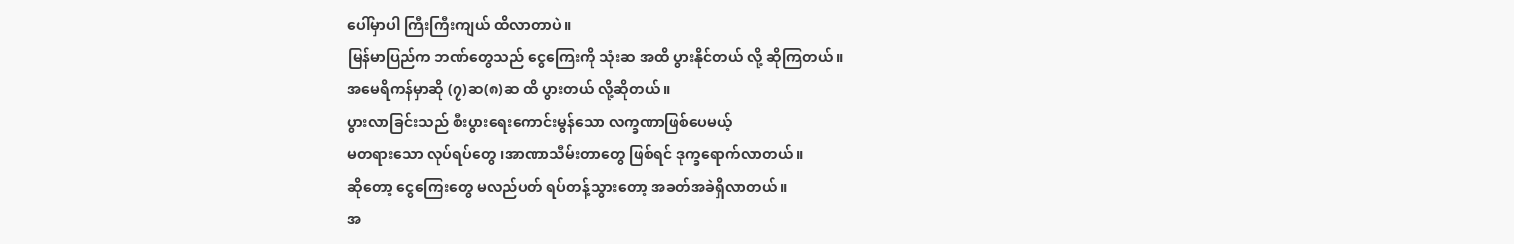ပေါ်မှာပါ ကြီးကြီးကျယ် ထိလာတာပဲ။
မြန်မာပြည်က ဘဏ်တွေသည် ငွေကြေးကို သုံးဆ အထိ ပွားနိုင်တယ် လို့ ဆိုကြတယ်။
အမေရိကန်မှာဆို (၇)ဆ(၈)ဆ ထိ ပွားတယ် လို့ဆိုတယ်။
ပွားလာခြင်းသည် စီးပွားရေးကောင်းမွန်သော လက္ခဏာဖြစ်ပေမယ့်
မတရားသော လုပ်ရပ်တွေ ၊အာဏာသီမ်းတာတွေ ဖြစ်ရင် ဒုက္ခရောက်လာတယ်။
ဆိုတော့ ငွေကြေးတွေ မလည်ပတ် ရပ်တန့်သွားတော့ အခတ်အခဲရှိလာတယ်။
အ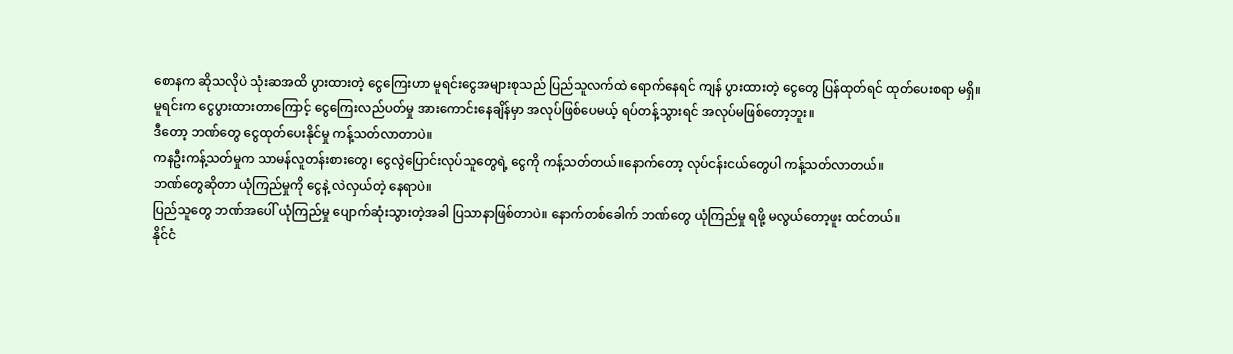စောနက ဆိုသလိုပဲ သုံးဆအထိ ပွားထားတဲ့ ငွေကြေးဟာ မူရင်းငွေအများစုသည် ပြည်သူလက်ထဲ ရောက်နေရင် ကျန် ပွားထားတဲ့ ငွေတွေ ပြန်ထုတ်ရင် ထုတ်ပေးစရာ မရှိ။
မူရင်းက ငွေပွားထားတာကြောင့် ငွေကြေးလည်ပတ်မှု အားကောင်းနေချိန်မှာ အလုပ်ဖြစ်ပေမယ့် ရပ်တန့်သွားရင် အလုပ်မဖြစ်တော့ဘူး။
ဒီတော့ ဘဏ်တွေ ငွေထုတ်ပေးနိုင်မှု ကန့်သတ်လာတာပဲ။
ကနဦးကန့်သတ်မှုက သာမန်လူတန်းစားတွေ၊ ငွေလွဲပြောင်းလုပ်သူတွေရဲ့ ငွေကို ကန့်သတ်တယ်။နောက်တော့ လုပ်ငန်းငယ်တွေပါ ကန့်သတ်လာတယ်။
ဘဏ်တွေဆိုတာ ယုံကြည်မှုကို ငွေနဲ့ လဲလှယ်တဲ့ နေရာပဲ။
ပြည်သူတွေ ဘဏ်အပေါ် ယုံကြည်မှု ပျောက်ဆုံးသွားတဲ့အခါ ပြသာနာဖြစ်တာပဲ။ နောက်တစ်ခေါက် ဘဏ်တွေ ယုံကြည်မှု ရဖို့ မလွယ်တော့ဖူး ထင်တယ်။
နိုင်ငံ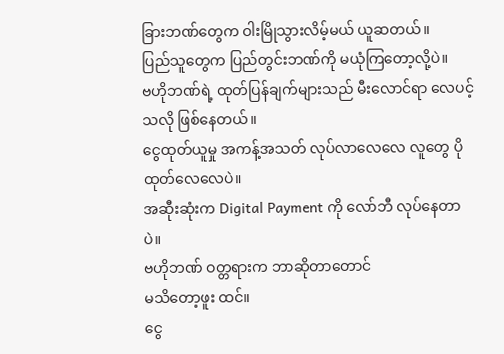ခြားဘဏ်တွေက ဝါးမြိုသွားလိမ့်မယ် ယူဆတယ်။
ပြည်သူတွေက ပြည်တွင်းဘဏ်ကို မယုံကြတော့လို့ပဲ။
ဗဟိုဘဏ်ရဲ့ ထုတ်ပြန်ချက်များသည် မီးလောင်ရာ လေပင့်သလို ဖြစ်နေတယ်။
ငွေထုတ်ယူမှု အကန့်အသတ် လုပ်လာလေလေ လူတွေ ပိုထုတ်လေလေပဲ။
အဆီုးဆုံးက Digital Payment ကို လော်ဘီ လုပ်နေတာပဲ။
ဗဟိုဘဏ် ဝတ္တရားက ဘာဆိုတာတောင်
မသိတော့ဖူး ထင်။
ငွေ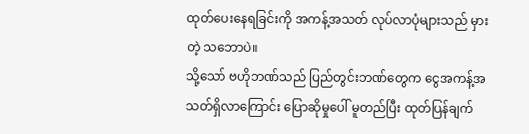ထုတ်ပေးနေရခြင်းကို အကန့်အသတ် လုပ်လာပုံများသည် မှားတဲ့ သဘောပဲ။
သို့သော် ဗဟိုဘဏ်သည် ပြည်တွင်းဘဏ်တွေက ငွေအကန့်အသတ်ရှိလာကြောင်း ပြောဆိုမှုပေါ် မူတည်ပြီး ထုတ်ပြန်ချက်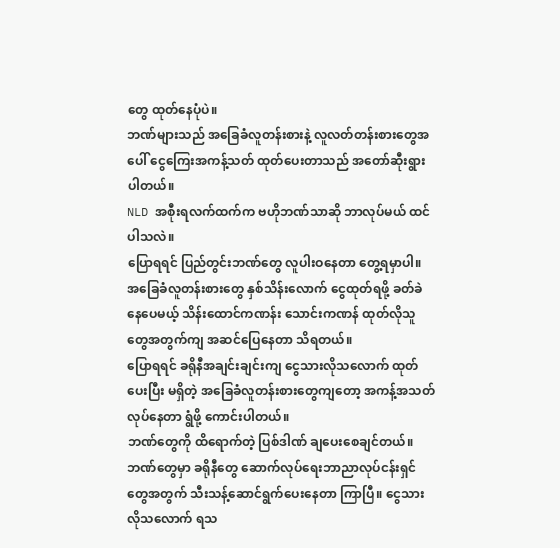တွေ ထုတ်နေပုံပဲ။
ဘဏ်များသည် အခြေခံလူတန်းစားနဲ့ လူလတ်တန်းစားတွေအပေါ် ငွေကြေးအကန့်သတ် ထုတ်ပေးတာသည် အတော်ဆီုးရွားပါတယ်။
NLD အစီုးရလက်ထက်က ဗဟိုဘဏ်သာဆို ဘာလုပ်မယ် ထင်ပါသလဲ။
ပြောရရင် ပြည်တွင်းဘဏ်တွေ လူပါးဝနေတာ တွေ့ရမှာပါ။
အခြေခံလူတန်းစားတွေ နှစ်သိန်းလောက် ငွေထုတ်ရဖို့ ခတ်ခဲနေပေမယ့် သိန်းထောင်ကဏန်း သောင်းကဏန် ထုတ်လိုသူတွေအတွက်ကျ အဆင်ပြေနေတာ သိရတယ်။
ပြောရရင် ခရိုနီအချင်းချင်းကျ ငွေသားလိုသလောက် ထုတ်ပေးပြီး မရှိတဲ့ အခြေခံလူတန်းစားတွေကျတော့ အကန့်အသတ်လုပ်နေတာ ရွံဖို့ ကောင်းပါတယ်။
ဘဏ်တွေကို ထိရောက်တဲ့ ပြစ်ဒါဏ် ချပေးစေချင်တယ်။
ဘဏ်တွေမှာ ခရိုနီတွေ ဆောက်လုပ်ရေးဘာညာလုပ်ငန်းရှင်တွေအတွက် သီးသန့်ဆောင်ရွက်ပေးနေတာ ကြာပြီ။ ငွေသားလိုသလောက် ရသ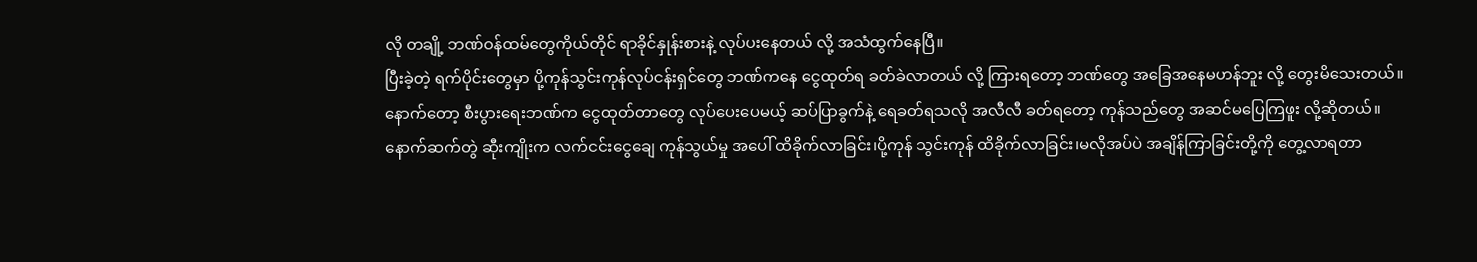လို တချို့ ဘဏ်ဝန်ထမ်တွေကိုယ်တိုင် ရာခိုင်နှုန်းစားနဲ့ လုပ်ပးနေတယ် လို့ အသံထွက်နေပြီ။
ပြီးခဲ့တဲ့ ရက်ပိုင်းတွေမှာ ပို့ကုန်သွင်းကုန်လုပ်ငန်းရှင်တွေ ဘဏ်ကနေ ငွေထုတ်ရ ခတ်ခဲလာတယ် လို့ ကြားရတော့ ဘဏ်တွေ အခြေအနေမဟန်ဘူး လို့ တွေးမိသေးတယ်။
နောက်တော့ စီးပွားရေးဘဏ်က ငွေထုတ်တာတွေ လုပ်ပေးပေမယ့် ဆပ်ပြာခွက်နဲ့ ရေခတ်ရသလို အလီလီ ခတ်ရတော့ ကုန်သည်တွေ အဆင်မပြေကြဖူး လို့ဆိုတယ်။
နောက်ဆက်တွဲ ဆီုးကျိုးက လက်ငင်းငွေချေ ကုန်သွယ်မှု အပေါ် ထိခိုက်လာခြင်း၊ပို့ကုန် သွင်းကုန် ထိခိုက်လာခြင်း၊မလိုအပ်ပဲ အချိန်ကြာခြင်းတို့ကို တွေ့လာရတာ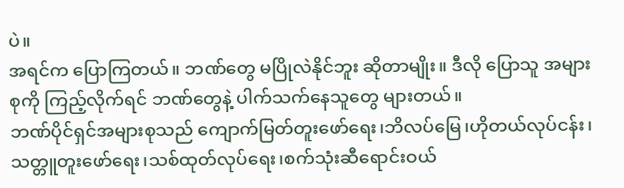ပဲ။
အရင်က ပြောကြတယ်။ ဘဏ်တွေ မပြိုလဲနိုင်ဘူး ဆိုတာမျိုး။ ဒီလို ပြောသူ အများစုကို ကြည့်လိုက်ရင် ဘဏ်တွေနဲ့ ပါက်သက်နေသူတွေ များတယ်။
ဘဏ်ပိုင်ရှင်အများစုသည် ကျောက်မြတ်တူးဖော်ရေး၊ဘိလပ်မြေ၊ဟိုတယ်လုပ်ငန်း၊သတ္တူတူးဖော်ရေး၊သစ်ထုတ်လုပ်ရေး၊စက်သုံးဆီရောင်းဝယ်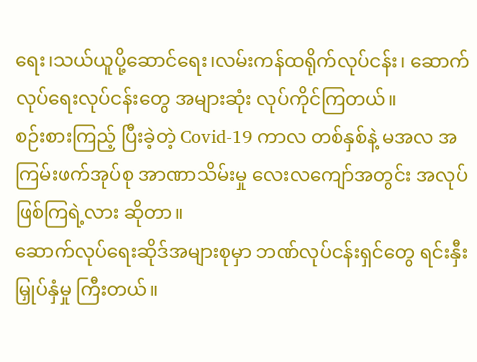ရေး၊သယ်ယူပို့ဆောင်ရေး၊လမ်းကန်ထရိုက်လုပ်ငန်း၊ ဆောက်လုပ်ရေးလုပ်ငန်းတွေ အများဆုံး လုပ်ကိုင်ကြတယ်။
စဉ်းစားကြည့် ပြီးခဲ့တဲ့ Covid-19 ကာလ တစ်နှစ်နဲ့ မအလ အကြမ်းဖက်အုပ်စု အာဏာသိမ်းမှု လေးလကျော်အတွင်း အလုပ်ဖြစ်ကြရဲ့လား ဆိုတာ။
ဆောက်လုပ်ရေးဆိုဒ်အများစုမှာ ဘဏ်လုပ်ငန်းရှင်တွေ ရင်းနှီးမြှုပ်နှံမှု ကြီးတယ်။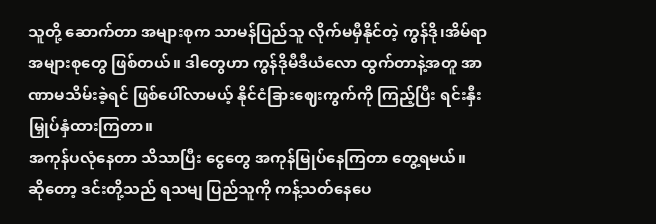သူတို့ ဆောက်တာ အများစုက သာမန်ပြည်သူ လိုက်မမှီနိုင်တဲ့ ကွန်ဒို၊အိမ်ရာအများစုတွေ ဖြစ်တယ်။ ဒါတွေဟာ ကွန်ဒိုမီဒီယံလော ထွက်တာနဲ့အတူ အာဏာမသိမ်းခဲ့ရင် ဖြစ်ပေါ်လာမယ့် နိုင်ငံခြားဈေးကွက်ကို ကြည့်ပြီး ရင်းနှီးမြှုပ်နှံထားကြတာ။
အကုန်ပလုံနေတာ သိသာပြီး ငွေတွေ အကုန်မြုပ်နေကြတာ တွေ့ရမယ်။
ဆိုတော့ ဒင်းတို့သည် ရသမျ ပြည်သူကို ကန့်သတ်နေပေ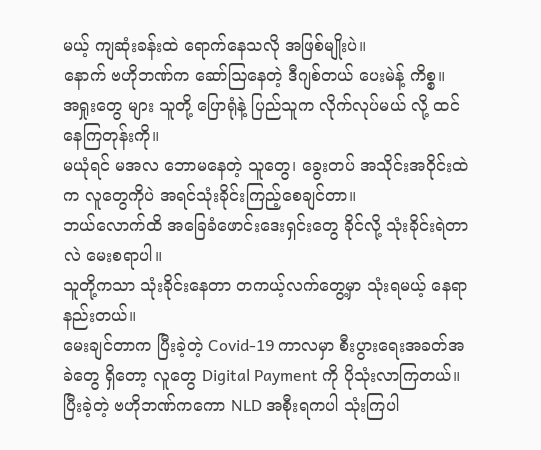မယ့် ကျဆုံးခန်းထဲ ရောက်နေသလို အဖြစ်မျိုးပဲ။
နောက် ဗဟိုဘဏ်က ဆော်ဩနေတဲ့ ဒီဂျစ်တယ် ပေးမဲန့် ကိစ္စ။
အရှုးတွေ များ သူတို့ ပြောရုံနဲ့ ပြည်သူက လိုက်လုပ်မယ် လို့ ထင်နေကြတုန်းကို။
မယုံရင် မအလ ဘောမနေတဲ့ သူတွေ၊ ခွေးတပ် အသိုင်းအဝိုင်းထဲက လူတွေကိုပဲ အရင်သုံးခိုင်းကြည့်စေချင်တာ။
ဘယ်လောက်ထိ အခြေခံဖောင်းဒေးရှင်းတွေ ခိုင်လို့ သုံးခိုင်းရဲတာလဲ မေးစရာပါ။
သူတို့ကသာ သုံးခိုင်းနေတာ တကယ့်လက်တွေ့မှာ သုံးရမယ့် နေရာ နည်းတယ်။
မေးချင်တာက ပြီးခဲ့တဲ့ Covid-19 ကာလမှာ စီးပွားရေးအခတ်အခဲတွေ ရှိတော့ လူတွေ Digital Payment ကို ပိုသုံးလာကြတယ်။ ပြီးခဲ့တဲ့ ဗဟိုဘဏ်ကကော NLD အစီုးရကပါ သုံးကြပါ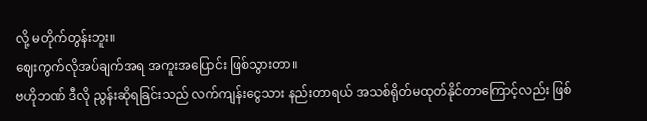လို့ မတိုက်တွန်းဘူး။
ဈေးကွက်လိုအပ်ချက်အရ အကူးအပြောင်း ဖြစ်သွားတာ။
ဗဟိုဘဏ် ဒီလို ညွန်းဆိုရခြင်းသည် လက်ကျန်းငွေသား နည်းတာရယ် အသစ်ရိုတ်မထုတ်နိုင်တာကြောင့်လည်း ဖြစ်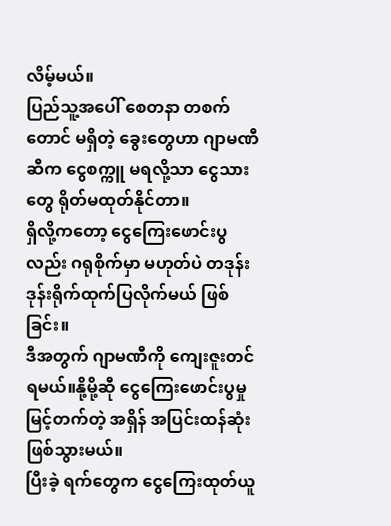လိမ့်မယ်။
ပြည်သူ့အပေါ် စေတနာ တစက်တောင် မရှိတဲ့ ခွေးတွေဟာ ဂျာမဏီဆီက ငွေစက္ကူ မရလို့သာ ငွေသားတွေ ရိုတ်မထုတ်နိုင်တာ။
ရှိလို့ကတော့ ငွေကြေးဖောင်းပွလည်း ဂရုစိုက်မှာ မဟုတ်ပဲ တဒုန်းဒုန်းရိုက်ထုက်ပြလိုက်မယ် ဖြစ်ခြင်း။
ဒီအတွက် ဂျာမဏီကို ကျေးဇူးတင်ရမယ်။နို့မို့ဆီု ငွေကြေးဖောင်းပွမှု မြင့်တက်တဲ့ အရှိန် အပြင်းထန်ဆုံး ဖြစ်သွားမယ်။
ပြီးခဲ့ ရက်တွေက ငွေကြေးထုတ်ယူ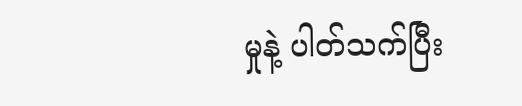မှုနဲ့ ပါတ်သက်ပြီး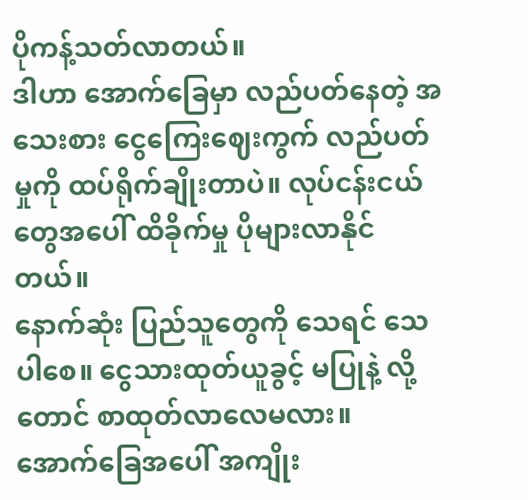ပိုကန့်သတ်လာတယ်။
ဒါဟာ အောက်ခြေမှာ လည်ပတ်နေတဲ့ အသေးစား ငွေကြေးဈေးကွက် လည်ပတ်မှုကို ထပ်ရိုက်ချိုးတာပဲ။ လုပ်ငန်းငယ်တွေအပေါ် ထိခိုက်မှု ပိုများလာနိုင်တယ်။
နောက်ဆုံး ပြည်သူတွေကို သေရင် သေပါစေ။ ငွေသားထုတ်ယူခွင့် မပြုနဲ့ လို့တောင် စာထုတ်လာလေမလား။
အောက်ခြေအပေါ် အကျိုး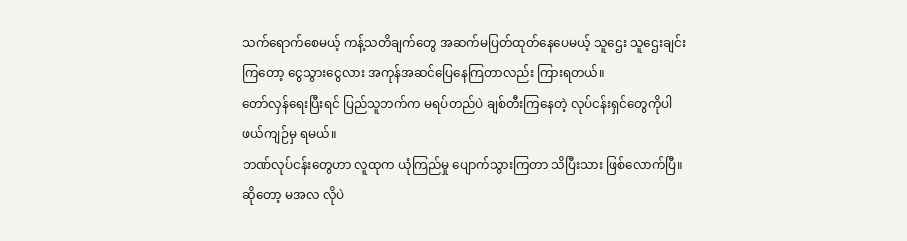သက်ရောက်စေမယ့် ကန့်သတိချက်တွေ အဆက်မပြတ်ထုတ်နေပေမယ့် သူဌေး သူဌေးချင်းကြတော့ ငွေသွားငွေလား အကုန်အဆင်ပြေနေကြတာလည်း ကြားရတယ်။
တော်လှန်ရေးပြီးရင် ပြည်သူဘက်က မရပ်တည်ပဲ ချစ်တီးကြနေတဲ့ လုပ်ငန်းရှင်တွေကိုပါ ဖယ်ကျဉ်မှ ရမယ်။
ဘဏ်လုပ်ငန်းတွေဟာ လူထုက ယုံကြည်မှု ပျောက်သွားကြတာ သိပြီးသား ဖြစ်လောက်ပြီ။ ဆိုတော့ မအလ လိုပဲ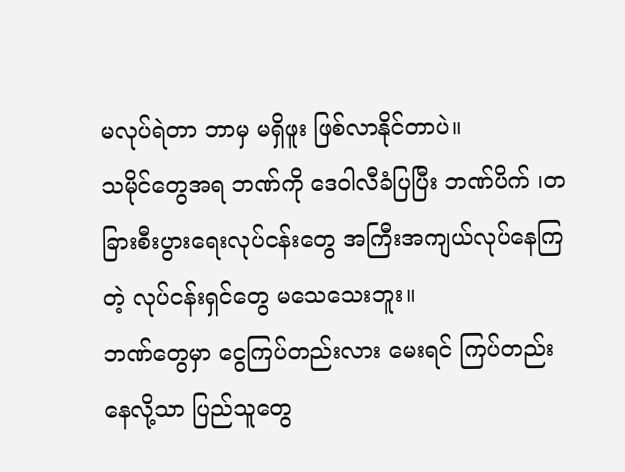မလုပ်ရဲတာ ဘာမှ မရှိဖူး ဖြစ်လာနိုင်တာပဲ။
သမိုင်တွေအရ ဘဏ်ကို ဒေဝါလီခံပြပြီး ဘဏ်ပိက် ၊တခြားစီးပွားရေးလုပ်ငန်းတွေ အကြီးအကျယ်လုပ်နေကြတဲ့ လုပ်ငန်းရှင်တွေ မသေသေးဘူး။
ဘဏ်တွေမှာ ငွေကြပ်တည်းလား မေးရင် ကြပ်တည်းနေလို့သာ ပြည်သူတွေ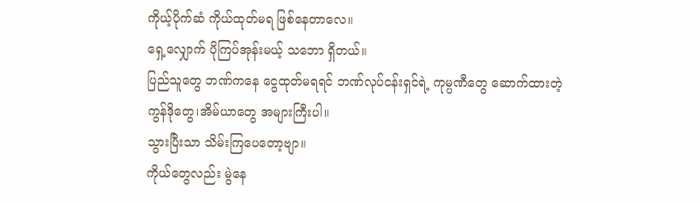ကိုယ့်ပိုက်ဆံ ကိုယ်ထုတ်မရ ဖြစ်နေတာလေ။
ရှေ့လျှောက် ပိုကြပ်အုန်းမယ့် သဘော ရှိတယ်။
ပြည်သူတွေ ဘဏ်ကနေ ငွေထုတ်မရရင် ဘဏ်လုပ်ငန်းရှင်ရဲ့ ကုမ္ပဏီတွေ ဆောက်ထားတဲ့ ကွန်ဒိုတွေ၊အိမ်ယာတွေ အများကြီးပါ။
သွားပြီးသာ သိမ်းကြပေတော့ဗျာ။
ကိုယ်တွေလည်း မွဲနေ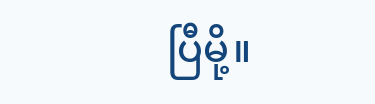ပြီမို့။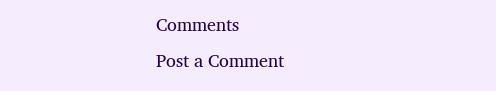Comments
Post a Comment